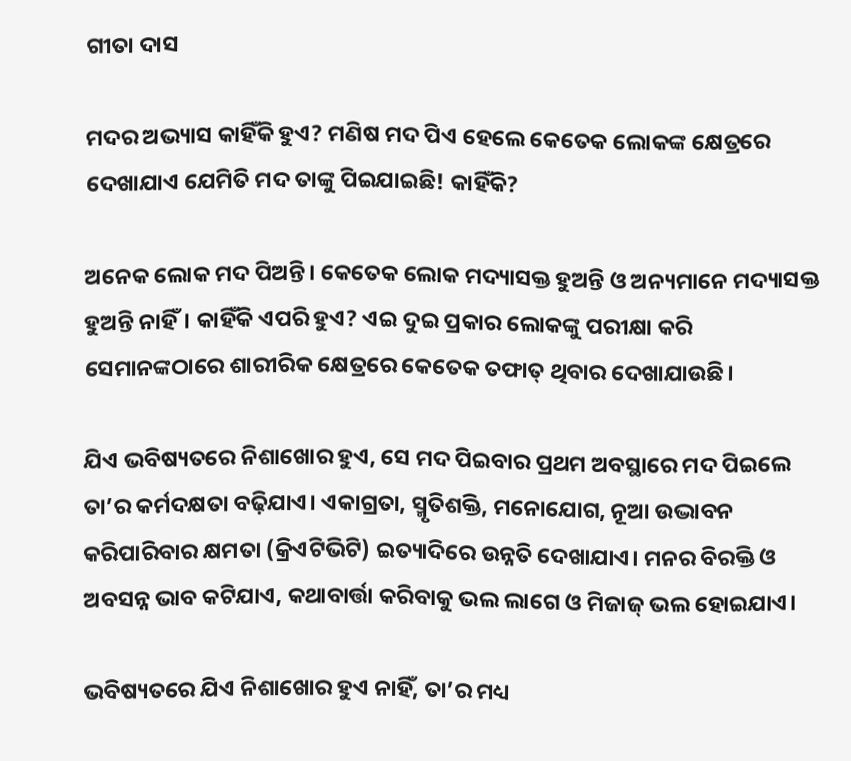ଗୀତା ଦାସ

ମଦର ଅଭ୍ୟାସ କାହିଁକି ହୁଏ? ମଣିଷ ମଦ ପିଏ ହେଲେ କେତେକ ଲୋକଙ୍କ କ୍ଷେତ୍ରରେ ଦେଖାଯାଏ ଯେମିତି ମଦ ତାଙ୍କୁ ପିଇଯାଇଛି! କାହିଁକି?

ଅନେକ ଲୋକ ମଦ ପିଅନ୍ତି। କେତେକ ଲୋକ ମଦ୍ୟାସକ୍ତ ହୁଅନ୍ତି ଓ ଅନ୍ୟମାନେ ମଦ୍ୟାସକ୍ତ ହୁଅନ୍ତି ନାହିଁ। କାହିଁକି ଏପରି ହୁଏ? ଏଇ ଦୁଇ ପ୍ରକାର ଲୋକଙ୍କୁ ପରୀକ୍ଷା କରି ସେମାନଙ୍କଠାରେ ଶାରୀରିକ କ୍ଷେତ୍ରରେ କେତେକ ତଫାତ୍ ଥିବାର ଦେଖାଯାଉଛି।

ଯିଏ ଭବିଷ୍ୟତରେ ନିଶାଖୋର ହୁଏ, ସେ ମଦ ପିଇବାର ପ୍ରଥମ ଅବସ୍ଥାରେ ମଦ ପିଇଲେ ତା’ର କର୍ମଦକ୍ଷତା ବଢ଼ିଯାଏ। ଏକାଗ୍ରତା, ସ୍ମୃତିଶକ୍ତି, ମନୋଯୋଗ, ନୂଆ ଉଦ୍ଭାବନ କରିପାରିବାର କ୍ଷମତା (କ୍ରିଏଟିଭିଟି) ଇତ୍ୟାଦିରେ ଉନ୍ନତି ଦେଖାଯାଏ। ମନର ବିରକ୍ତି ଓ ଅବସନ୍ନ ଭାବ କଟିଯାଏ, କଥାବାର୍ତ୍ତା କରିବାକୁ ଭଲ ଲାଗେ ଓ ମିଜାଜ୍ ଭଲ ହୋଇଯାଏ।

ଭବିଷ୍ୟତରେ ଯିଏ ନିଶାଖୋର ହୁଏ ନାହିଁ, ତା’ର ମଧ୍ୟ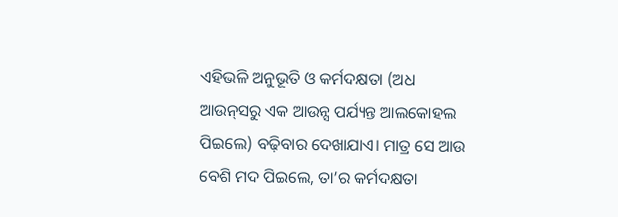ଏହିଭଳି ଅନୁଭୂତି ଓ କର୍ମଦକ୍ଷତା (ଅଧ ଆଉନ୍‌ସରୁ ଏକ ଆଉନ୍ସ ପର୍ଯ୍ୟନ୍ତ ଆଲକୋହଲ ପିଇଲେ) ବଢ଼ିବାର ଦେଖାଯାଏ। ମାତ୍ର ସେ ଆଉ ବେଶି ମଦ ପିଇଲେ, ତା’ର କର୍ମଦକ୍ଷତା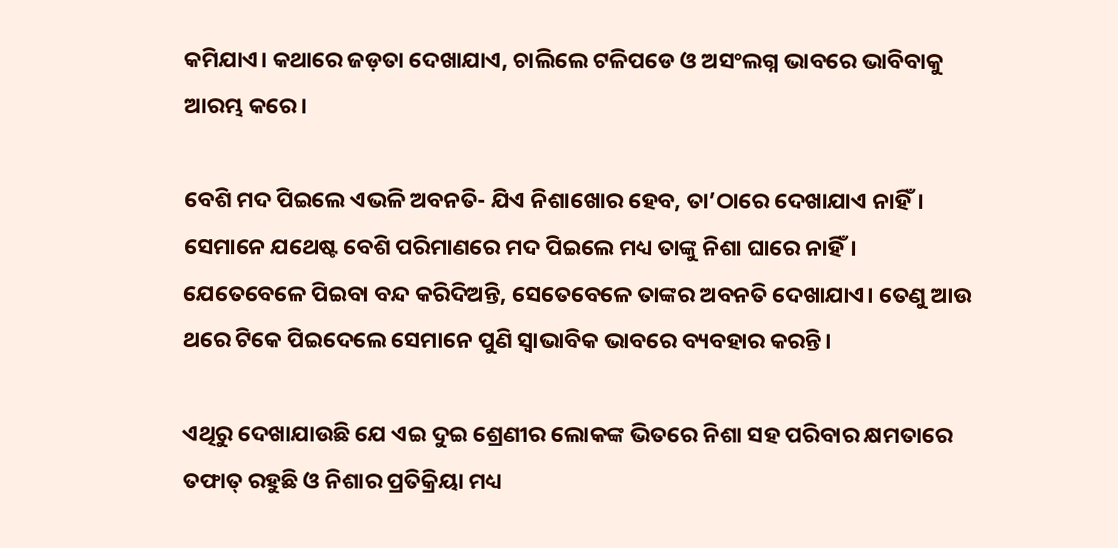କମିଯାଏ। କଥାରେ ଜଡ଼ତା ଦେଖାଯାଏ, ଚାଲିଲେ ଟଳିପଡେ ଓ ଅସଂଲଗ୍ନ ଭାବରେ ଭାବିବାକୁ ଆରମ୍ଭ କରେ।

ବେଶି ମଦ ପିଇଲେ ଏଭଳି ଅବନତି- ଯିଏ ନିଶାଖୋର ହେବ, ତା’ଠାରେ ଦେଖାଯାଏ ନାହିଁ। ସେମାନେ ଯଥେଷ୍ଟ ବେଶି ପରିମାଣରେ ମଦ ପିଇଲେ ମଧ୍ୟ ତାଙ୍କୁ ନିଶା ଘାରେ ନାହିଁ। ଯେତେବେଳେ ପିଇବା ବନ୍ଦ କରିଦିଅନ୍ତି, ସେତେବେଳେ ତାଙ୍କର ଅବନତି ଦେଖାଯାଏ। ତେଣୁ ଆଉ ଥରେ ଟିକେ ପିଇଦେଲେ ସେମାନେ ପୁଣି ସ୍ୱାଭାବିକ ଭାବରେ ବ୍ୟବହାର କରନ୍ତି।

ଏଥିରୁ ଦେଖାଯାଉଛି ଯେ ଏଇ ଦୁଇ ଶ୍ରେଣୀର ଲୋକଙ୍କ ଭିତରେ ନିଶା ସହ ପରିବାର କ୍ଷମତାରେ ତଫାତ୍ ରହୁଛି ଓ ନିଶାର ପ୍ରତିକ୍ରିୟା ମଧ୍ୟ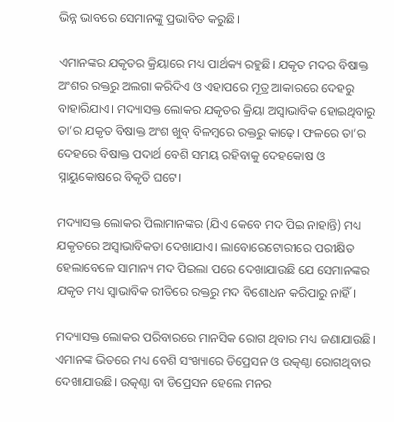ଭିନ୍ନ ଭାବରେ ସେମାନଙ୍କୁ ପ୍ରଭାବିତ କରୁଛି।

ଏମାନଙ୍କର ଯକୃତର କ୍ରିୟାରେ ମଧ୍ୟ ପାର୍ଥକ୍ୟ ରହୁଛି। ଯକୃତ ମଦର ବିଷାକ୍ତ ଅଂଶର ରକ୍ତରୁ ଅଲଗା କରିଦିଏ ଓ ଏହାପରେ ମୂତ୍ର ଆକାରରେ ଦେହରୁ ବାହାରିଯାଏ। ମଦ୍ୟାସକ୍ତ ଲୋକର ଯକୃତର କ୍ରିୟା ଅସ୍ୱାଭାବିକ ହୋଇଥିବାରୁ ତା’ର ଯକୃତ ବିଷାକ୍ତ ଅଂଶ ଖୁବ୍ ବିଳମ୍ବରେ ରକ୍ତରୁ କାଢ଼େ। ଫଳରେ ତା’ର ଦେହରେ ବିଷାକ୍ତ ପଦାର୍ଥ ବେଶି ସମୟ ରହିବାକୁ ଦେହକୋଷ ଓ ସ୍ନାୟୁକୋଷରେ ବିକୃତି ଘଟେ।

ମଦ୍ୟାସକ୍ତ ଲୋକର ପିଲାମାନଙ୍କର (ଯିଏ କେବେ ମଦ ପିଇ ନାହାନ୍ତି) ମଧ୍ୟ ଯକୃତରେ ଅସ୍ୱାଭାବିକତା ଦେଖାଯାଏ। ଲାବୋରେଟୋରୀରେ ପରୀକ୍ଷିତ ହେଲାବେଳେ ସାମାନ୍ୟ ମଦ ପିଇଲା ପରେ ଦେଖାଯାଉଛି ଯେ ସେମାନଙ୍କର ଯକୃତ ମଧ୍ୟ ସ୍ୱାଭାବିକ ରୀତିରେ ରକ୍ତରୁ ମଦ ବିଶୋଧନ କରିପାରୁ ନାହିଁ।

ମଦ୍ୟାସକ୍ତ ଲୋକର ପରିବାରରେ ମାନସିକ ରୋଗ ଥିବାର ମଧ୍ୟ ଜଣାଯାଉଛି। ଏମାନଙ୍କ ଭିତରେ ମଧ୍ୟ ବେଶି ସଂଖ୍ୟାରେ ଡିପ୍ରେସନ ଓ ଉତ୍କଣ୍ଠା ରୋଗଥିବାର ଦେଖାଯାଉଛି। ଉତ୍କଣ୍ଠା ବା ଡିପ୍ରେସନ ହେଲେ ମନର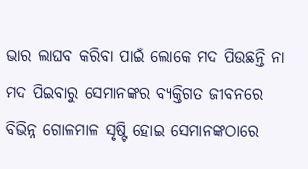ଭାର ଲାଘବ କରିବା ପାଇଁ ଲୋକେ ମଦ ପିଉଛନ୍ତି ନା ମଦ ପିଇବାରୁ ସେମାନଙ୍କର ବ୍ୟକ୍ତିଗତ ଜୀବନରେ ବିଭିନ୍ନ ଗୋଳମାଳ ସୃଷ୍ଟି ହୋଇ ସେମାନଙ୍କଠାରେ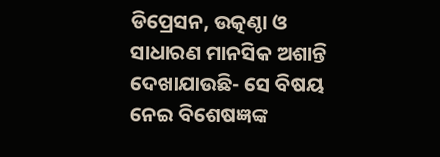ଡିପ୍ରେସନ, ଉତ୍କଣ୍ଠା ଓ ସାଧାରଣ ମାନସିକ ଅଶାନ୍ତି ଦେଖାଯାଉଛି- ସେ ବିଷୟ ନେଇ ବିଶେଷଜ୍ଞଙ୍କ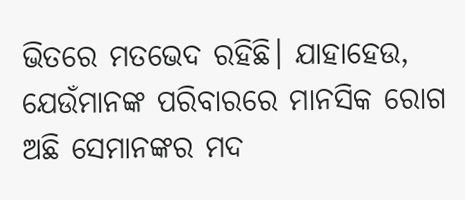ଭିତରେ ମତଭେଦ ରହିଛି। ଯାହାହେଉ, ଯେଉଁମାନଙ୍କ ପରିବାରରେ ମାନସିକ ରୋଗ ଅଛି ସେମାନଙ୍କର ମଦ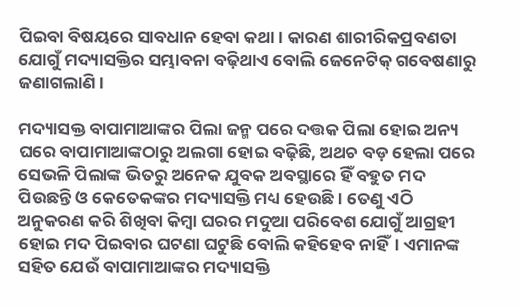ପିଇବା ବିଷୟରେ ସାବଧାନ ହେବା କଥା। କାରଣ ଶାରୀରିକପ୍ରବଣତା ଯୋଗୁଁ ମଦ୍ୟାସକ୍ତିର ସମ୍ଭାବନା ବଢ଼ିଥାଏ ବୋଲି ଜେନେଟିକ୍ ଗବେଷଣାରୁ ଜଣାଗଲାଣି।

ମଦ୍ୟାସକ୍ତ ବାପାମାଆଙ୍କର ପିଲା ଜନ୍ମ ପରେ ଦତ୍ତକ ପିଲା ହୋଇ ଅନ୍ୟ ଘରେ ବାପାମାଆଙ୍କଠାରୁ ଅଲଗା ହୋଇ ବଢ଼ିଛି, ଅଥଚ ବଡ଼ ହେଲା ପରେ ସେଭଳି ପିଲାଙ୍କ ଭିତରୁ ଅନେକ ଯୁବକ ଅବସ୍ଥାରେ ହିଁ ବହୁତ ମଦ ପିଉଛନ୍ତି ଓ କେତେକଙ୍କର ମଦ୍ୟାସକ୍ତି ମଧ୍ୟ ହେଉଛି। ତେଣୁ ଏଠି ଅନୁକରଣ କରି ଶିଖିବା କିମ୍ବା ଘରର ମଦୁଆ ପରିବେଶ ଯୋଗୁଁ ଆଗ୍ରହୀ ହୋଇ ମଦ ପିଇବାର ଘଟଣା ଘଟୁଛି ବୋଲି କହିହେବ ନାହିଁ। ଏମାନଙ୍କ ସହିତ ଯେଉଁ ବାପାମାଆଙ୍କର ମଦ୍ୟାସକ୍ତି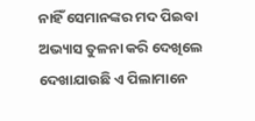ନାହିଁ ସେମାନଙ୍କର ମଦ ପିଇବା ଅଭ୍ୟାସ ତୁଳନା କରି ଦେଖିଲେ ଦେଖାଯାଉଛି ଏ ପିଲାମାନେ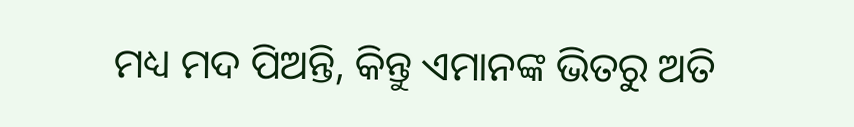ମଧ୍ୟ ମଦ ପିଅନ୍ତି, କିନ୍ତୁ ଏମାନଙ୍କ ଭିତରୁ ଅତି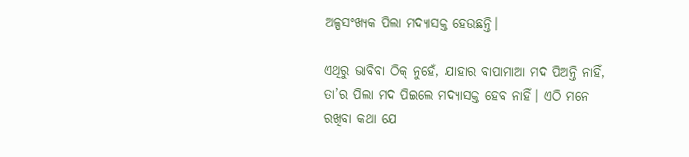ଅଳ୍ପସଂଖ୍ୟକ ପିଲା ମଦ୍ୟାସକ୍ତ ହେଉଛନ୍ତି।

ଏଥିରୁ ଭାବିବା ଠିକ୍ ନୁହେଁ, ଯାହାର ବାପାମାଆ ମଦ ପିଅନ୍ତି ନାହିଁ, ତା’ର ପିଲା ମଦ ପିଇଲେ ମଦ୍ୟାସକ୍ତ ହେବ ନାହିଁ। ଏଠି ମନେ ରଖିବା କଥା ଯେ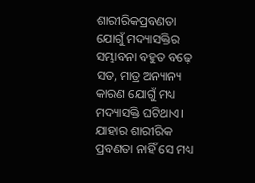ଶାରୀରିକପ୍ରବଣତା ଯୋଗୁଁ ମଦ୍ୟାସକ୍ତିର ସମ୍ଭାବନା ବହୁତ ବଢ଼େ ସତ, ମାତ୍ର ଅନ୍ୟାନ୍ୟ କାରଣ ଯୋଗୁଁ ମଧ୍ୟ ମଦ୍ୟାସକ୍ତି ଘଟିଥାଏ। ଯାହାର ଶାରୀରିକ ପ୍ରବଣତା ନାହିଁ ସେ ମଧ୍ୟ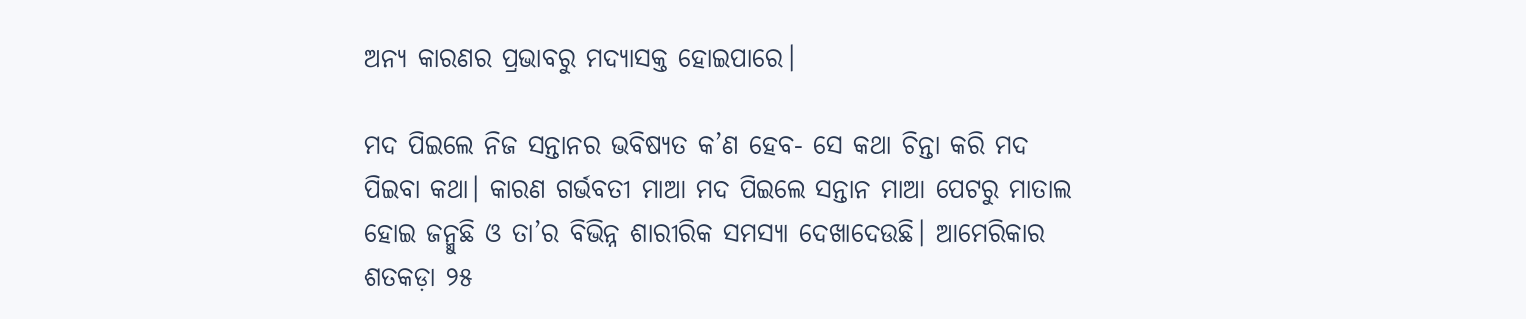ଅନ୍ୟ କାରଣର ପ୍ରଭାବରୁ ମଦ୍ୟାସକ୍ତ ହୋଇପାରେ।

ମଦ ପିଇଲେ ନିଜ ସନ୍ତାନର ଭବିଷ୍ୟତ କ’ଣ ହେବ- ସେ କଥା ଚିନ୍ତା କରି ମଦ ପିଇବା କଥା। କାରଣ ଗର୍ଭବତୀ ମାଆ ମଦ ପିଇଲେ ସନ୍ତାନ ମାଆ ପେଟରୁ ମାତାଲ ହୋଇ ଜନ୍ମୁଛି ଓ ତା’ର ବିଭିନ୍ନ ଶାରୀରିକ ସମସ୍ୟା ଦେଖାଦେଉଛି। ଆମେରିକାର ଶତକଡ଼ା ୨୫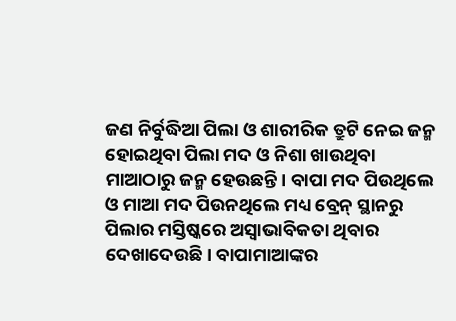ଜଣ ନିର୍ବୁଦ୍ଧିଆ ପିଲା ଓ ଶାରୀରିକ ତ୍ରୁଟି ନେଇ ଜନ୍ମ ହୋଇଥିବା ପିଲା ମଦ ଓ ନିଶା ଖାଉଥିବା ମାଆଠାରୁ ଜନ୍ମ ହେଉଛନ୍ତି। ବାପା ମଦ ପିଉଥିଲେ ଓ ମାଆ ମଦ ପିଉନଥିଲେ ମଧ୍ୟ ବ୍ରେନ୍ ସ୍ଥାନରୁ ପିଲାର ମସ୍ତିଷ୍କରେ ଅସ୍ୱାଭାବିକତା ଥିବାର ଦେଖାଦେଉଛି। ବାପାମାଆଙ୍କର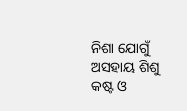ନିଶା ଯୋଗୁଁ ଅସହାୟ ଶିଶୁ କଷ୍ଟ ଓ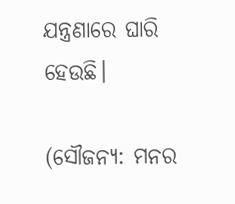ଯନ୍ତ୍ରଣାରେ ଘାରି ହେଉଛି।

(ସୌଜନ୍ୟ: ମନର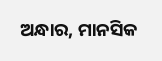ଅନ୍ଧାର, ମାନସିକ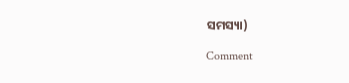ସମସ୍ୟା)

Comment